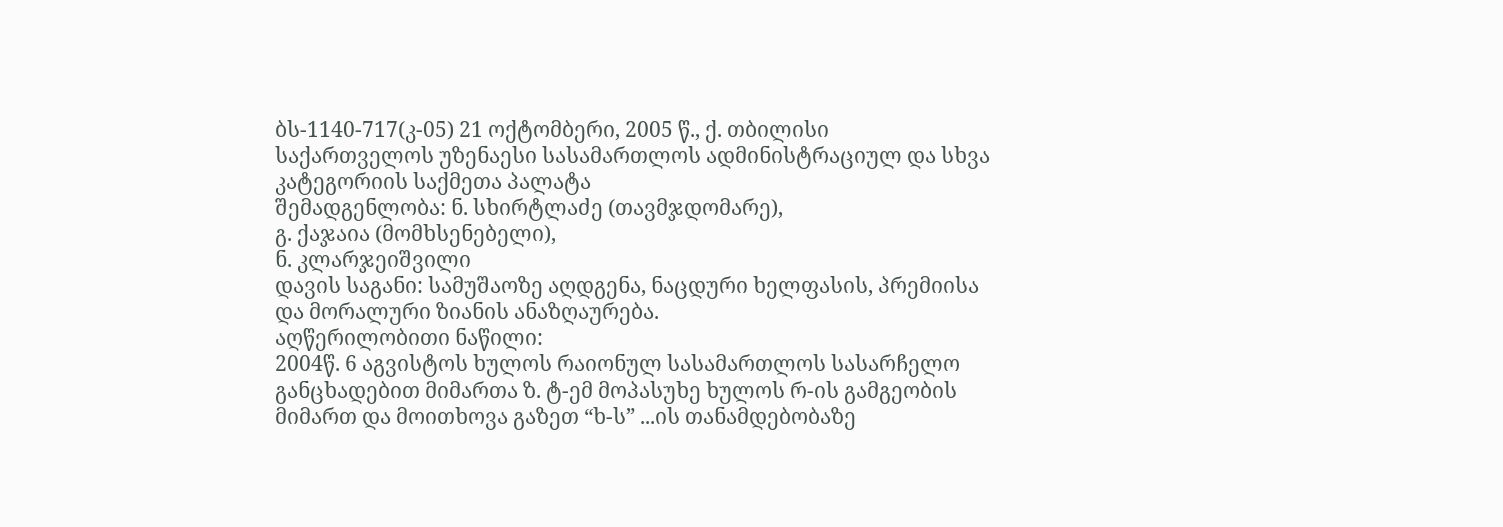ბს-1140-717(კ-05) 21 ოქტომბერი, 2005 წ., ქ. თბილისი
საქართველოს უზენაესი სასამართლოს ადმინისტრაციულ და სხვა კატეგორიის საქმეთა პალატა
შემადგენლობა: ნ. სხირტლაძე (თავმჯდომარე),
გ. ქაჯაია (მომხსენებელი),
ნ. კლარჯეიშვილი
დავის საგანი: სამუშაოზე აღდგენა, ნაცდური ხელფასის, პრემიისა და მორალური ზიანის ანაზღაურება.
აღწერილობითი ნაწილი:
2004წ. 6 აგვისტოს ხულოს რაიონულ სასამართლოს სასარჩელო განცხადებით მიმართა ზ. ტ-ემ მოპასუხე ხულოს რ-ის გამგეობის მიმართ და მოითხოვა გაზეთ “ხ-ს” ...ის თანამდებობაზე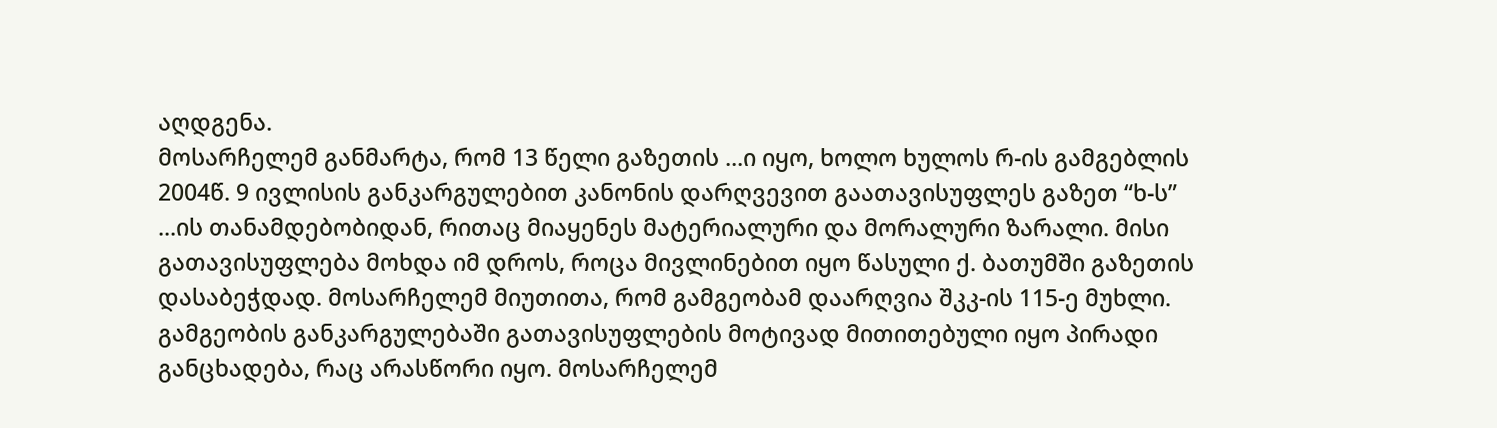აღდგენა.
მოსარჩელემ განმარტა, რომ 13 წელი გაზეთის ...ი იყო, ხოლო ხულოს რ-ის გამგებლის 2004წ. 9 ივლისის განკარგულებით კანონის დარღვევით გაათავისუფლეს გაზეთ “ხ-ს” ...ის თანამდებობიდან, რითაც მიაყენეს მატერიალური და მორალური ზარალი. მისი გათავისუფლება მოხდა იმ დროს, როცა მივლინებით იყო წასული ქ. ბათუმში გაზეთის დასაბეჭდად. მოსარჩელემ მიუთითა, რომ გამგეობამ დაარღვია შკკ-ის 115-ე მუხლი. გამგეობის განკარგულებაში გათავისუფლების მოტივად მითითებული იყო პირადი განცხადება, რაც არასწორი იყო. მოსარჩელემ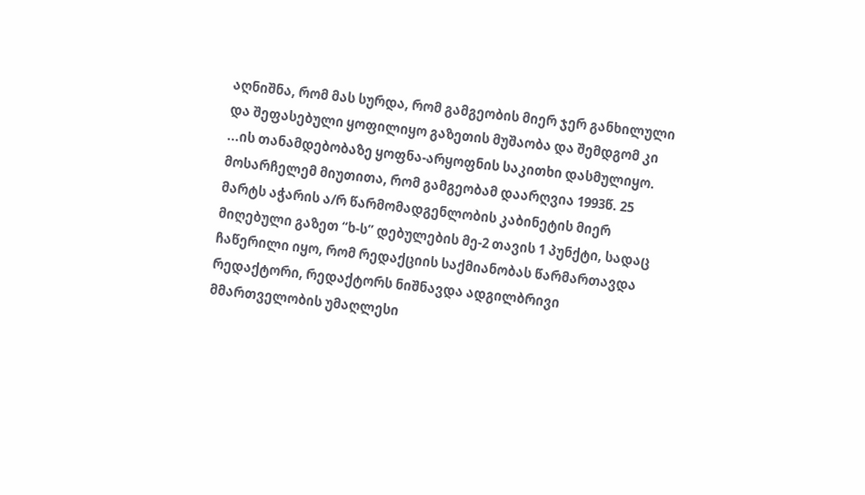აღნიშნა, რომ მას სურდა, რომ გამგეობის მიერ ჯერ განხილული და შეფასებული ყოფილიყო გაზეთის მუშაობა და შემდგომ კი ...ის თანამდებობაზე ყოფნა-არყოფნის საკითხი დასმულიყო. მოსარჩელემ მიუთითა, რომ გამგეობამ დაარღვია 1993წ. 25 მარტს აჭარის ა/რ წარმომადგენლობის კაბინეტის მიერ მიღებული გაზეთ “ხ-ს” დებულების მე-2 თავის 1 პუნქტი, სადაც ჩაწერილი იყო, რომ რედაქციის საქმიანობას წარმართავდა რედაქტორი, რედაქტორს ნიშნავდა ადგილბრივი მმართველობის უმაღლესი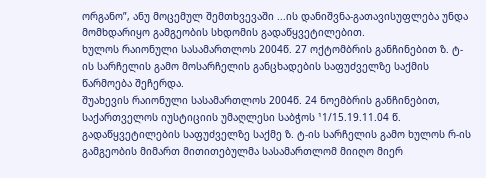ორგანო”, ანუ მოცემულ შემთხვევაში ...ის დანიშვნა-გათავისუფლება უნდა მომხდარიყო გამგეობის სხდომის გადაწყვეტილებით.
ხულოს რაიონული სასამართლოს 2004წ. 27 ოქტომბრის განჩინებით ზ. ტ-ის სარჩელის გამო მოსარჩელის განცხადების საფუძველზე საქმის წარმოება შეჩერდა.
შუახევის რაიონული სასამართლოს 2004წ. 24 ნოემბრის განჩინებით, საქართველოს იუსტიციის უმაღლესი საბჭოს ¹1/15.19.11.04 წ. გადაწყვეტილების საფუძველზე საქმე ზ. ტ-ის სარჩელის გამო ხულოს რ-ის გამგეობის მიმართ მითითებულმა სასამართლომ მიიღო მიერ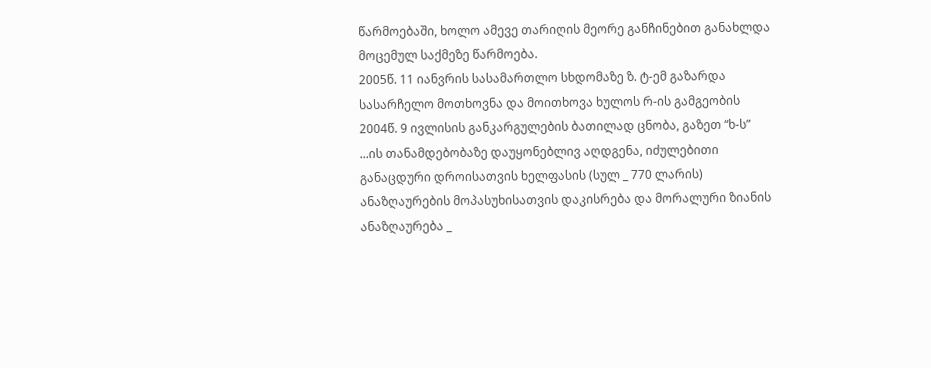წარმოებაში, ხოლო ამევე თარიღის მეორე განჩინებით განახლდა მოცემულ საქმეზე წარმოება.
2005წ. 11 იანვრის სასამართლო სხდომაზე ზ. ტ-ემ გაზარდა სასარჩელო მოთხოვნა და მოითხოვა ხულოს რ-ის გამგეობის 2004წ. 9 ივლისის განკარგულების ბათილად ცნობა, გაზეთ “ხ-ს” ...ის თანამდებობაზე დაუყონებლივ აღდგენა, იძულებითი განაცდური დროისათვის ხელფასის (სულ _ 770 ლარის) ანაზღაურების მოპასუხისათვის დაკისრება და მორალური ზიანის ანაზღაურება _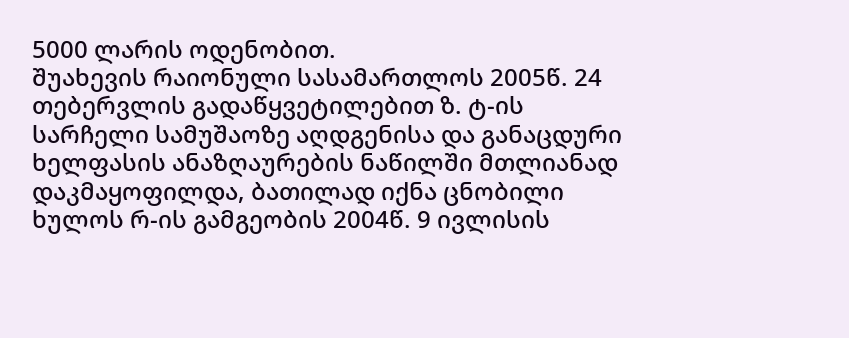5000 ლარის ოდენობით.
შუახევის რაიონული სასამართლოს 2005წ. 24 თებერვლის გადაწყვეტილებით ზ. ტ-ის სარჩელი სამუშაოზე აღდგენისა და განაცდური ხელფასის ანაზღაურების ნაწილში მთლიანად დაკმაყოფილდა, ბათილად იქნა ცნობილი ხულოს რ-ის გამგეობის 2004წ. 9 ივლისის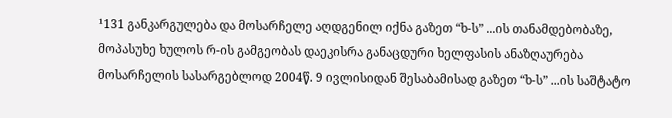¹131 განკარგულება და მოსარჩელე აღდგენილ იქნა გაზეთ “ხ-ს” ...ის თანამდებობაზე, მოპასუხე ხულოს რ-ის გამგეობას დაეკისრა განაცდური ხელფასის ანაზღაურება მოსარჩელის სასარგებლოდ 2004წ. 9 ივლისიდან შესაბამისად გაზეთ “ხ-ს” ...ის საშტატო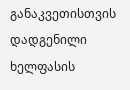განაკვეთისთვის დადგენილი ხელფასის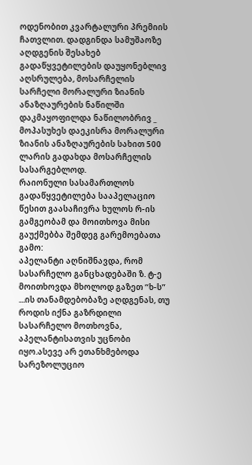ოდენობით კვარტალური პრემიის ჩათვლით. დადგინდა სამუშაოზე აღდგენის შესახებ გადაწყვეტილების დაუყონებლივ აღსრულება, მოსარჩელის სარჩელი მორალური ზიანის ანაზღაურების ნაწილში დაკმაყოფილდა ნაწილობრივ _ მოპასუხეს დაეკისრა მორალური ზიანის ანაზღაურების სახით 500 ლარის გადახდა მოსარჩელის სასარგებლოდ.
რაიონული სასამართლოს გადაწყვეტილება სააპელაციო წესით გაასაჩივრა ხულოს რ-ის გამგეობამ და მოითხოვა მისი გაუქმებბა შემდეგ გარემოებათა გამო:
აპელანტი აღნიშნავდა, რომ სასარჩელო განცხადებაში ზ. ტ-ე მოითხოვდა მხოლოდ გაზეთ “ხ-ს” ...ის თანამდებობაზე აღდგენას, თუ როდის იქნა გაზრდილი სასარჩელო მოთხოვნა, აპელანტისათვის უცნობი იყო.ასევე არ ეთანხმებოდა სარეზოლუციო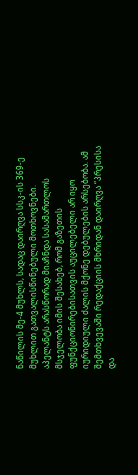ნაწილის მე-4 მუხლს, სადაც დაირღვა სსკ-ის 369-ე მუხლით გათვალისწინებული მოთხოვნები.
აპელანტს არასწორად მიაჩნდა სასამართლოს მსჯელობა იმის შესახებ, რომ გაზეთის ფუნქციონირებისათვის აუცილებელი არ იყო იურიდიული ძალის მქონე დებულების არსებობა. ამ შემთხვევაში რედაქციის მხრიდან დაირღვა “პრესისა და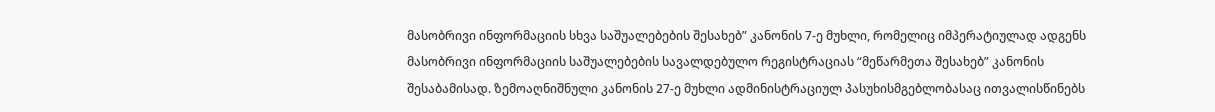მასობრივი ინფორმაციის სხვა საშუალებების შესახებ” კანონის 7-ე მუხლი, რომელიც იმპერატიულად ადგენს მასობრივი ინფორმაციის საშუალებების სავალდებულო რეგისტრაციას “მეწარმეთა შესახებ” კანონის შესაბამისად. ზემოაღნიშნული კანონის 27-ე მუხლი ადმინისტრაციულ პასუხისმგებლობასაც ითვალისწინებს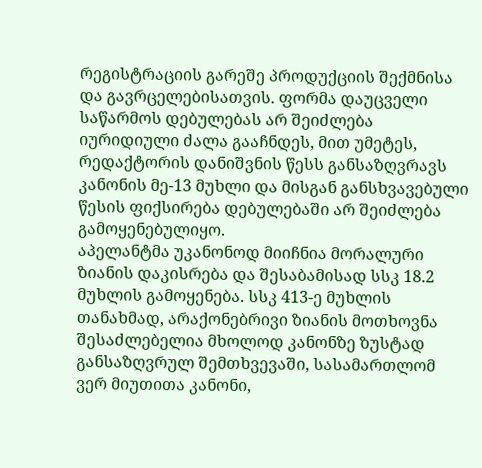რეგისტრაციის გარეშე პროდუქციის შექმნისა და გავრცელებისათვის. ფორმა დაუცველი საწარმოს დებულებას არ შეიძლება იურიდიული ძალა გააჩნდეს, მით უმეტეს, რედაქტორის დანიშვნის წესს განსაზღვრავს კანონის მე-13 მუხლი და მისგან განსხვავებული წესის ფიქსირება დებულებაში არ შეიძლება გამოყენებულიყო.
აპელანტმა უკანონოდ მიიჩნია მორალური ზიანის დაკისრება და შესაბამისად სსკ 18.2 მუხლის გამოყენება. სსკ 413-ე მუხლის თანახმად, არაქონებრივი ზიანის მოთხოვნა შესაძლებელია მხოლოდ კანონზე ზუსტად განსაზღვრულ შემთხვევაში, სასამართლომ ვერ მიუთითა კანონი,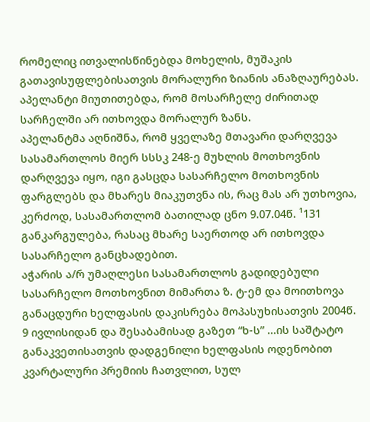რომელიც ითვალისწინებდა მოხელის, მუშაკის გათავისუფლებისათვის მორალური ზიანის ანაზღაურებას. აპელანტი მიუთითებდა, რომ მოსარჩელე ძირითად სარჩელში არ ითხოვდა მორალურ ზანს.
აპელანტმა აღნიშნა, რომ ყველაზე მთავარი დარღვევა სასამართლოს მიერ სსსკ 248-ე მუხლის მოთხოვნის დარღვევა იყო, იგი გასცდა სასარჩელო მოთხოვნის ფარგლებს და მხარეს მიაკუთვნა ის, რაც მას არ უთხოვია, კერძოდ, სასამართლომ ბათილად ცნო 9.07.04წ. ¹131 განკარგულება, რასაც მხარე საერთოდ არ ითხოვდა სასარჩელო განცხადებით.
აჭარის ა/რ უმაღლესი სასამართლოს გადიდებული სასარჩელო მოთხოვნით მიმართა ზ. ტ-ემ და მოითხოვა განაცდური ხელფასის დაკისრება მოპასუხისათვის 2004წ. 9 ივლისიდან და შესაბამისად გაზეთ “ხ-ს” ...ის საშტატო განაკვეთისათვის დადგენილი ხელფასის ოდენობით კვარტალური პრემიის ჩათვლით, სულ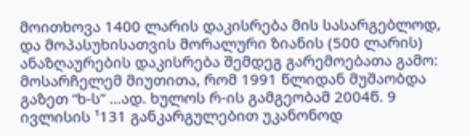მოითხოვა 1400 ლარის დაკისრება მის სასარგებლოდ, და მოპასუხისათვის მორალური ზიანის (500 ლარის) ანაზღაურების დაკისრება შემდეგ გარემოებათა გამო:
მოსარჩელემ მიუთითა, რომ 1991 წლიდან მუშაობდა გაზეთ “ხ-ს” ...ად. ხულოს რ-ის გამგეობამ 2004წ. 9 ივლისის ¹131 განკარგულებით უკანონოდ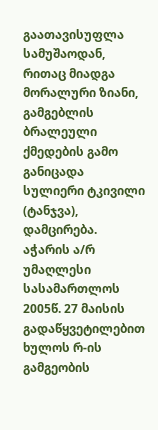გაათავისუფლა სამუშაოდან, რითაც მიადგა მორალური ზიანი, გამგებლის ბრალეული ქმედების გამო განიცადა სულიერი ტკივილი (ტანჯვა), დამცირება.
აჭარის ა/რ უმაღლესი სასამართლოს 2005წ. 27 მაისის გადაწყვეტილებით ხულოს რ-ის გამგეობის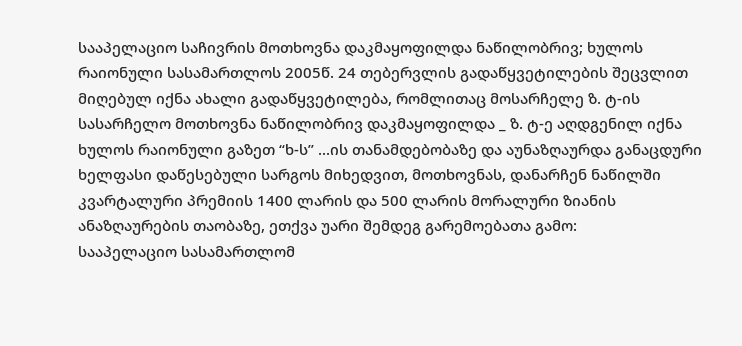სააპელაციო საჩივრის მოთხოვნა დაკმაყოფილდა ნაწილობრივ; ხულოს რაიონული სასამართლოს 2005წ. 24 თებერვლის გადაწყვეტილების შეცვლით მიღებულ იქნა ახალი გადაწყვეტილება, რომლითაც მოსარჩელე ზ. ტ-ის სასარჩელო მოთხოვნა ნაწილობრივ დაკმაყოფილდა _ ზ. ტ-ე აღდგენილ იქნა ხულოს რაიონული გაზეთ “ხ-ს” ...ის თანამდებობაზე და აუნაზღაურდა განაცდური ხელფასი დაწესებული სარგოს მიხედვით, მოთხოვნას, დანარჩენ ნაწილში კვარტალური პრემიის 1400 ლარის და 500 ლარის მორალური ზიანის ანაზღაურების თაობაზე, ეთქვა უარი შემდეგ გარემოებათა გამო:
სააპელაციო სასამართლომ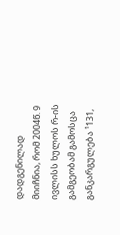დადგენილად მიიჩნია, რომ 2004წ. 9 ივლისს ხულოს რ-ის გამგეობამ გამოსცა განკარგულება ¹131,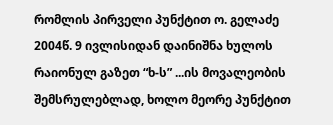რომლის პირველი პუნქტით ო. გელაძე 2004წ. 9 ივლისიდან დაინიშნა ხულოს რაიონულ გაზეთ “ხ-ს” ...ის მოვალეობის შემსრულებლად, ხოლო მეორე პუნქტით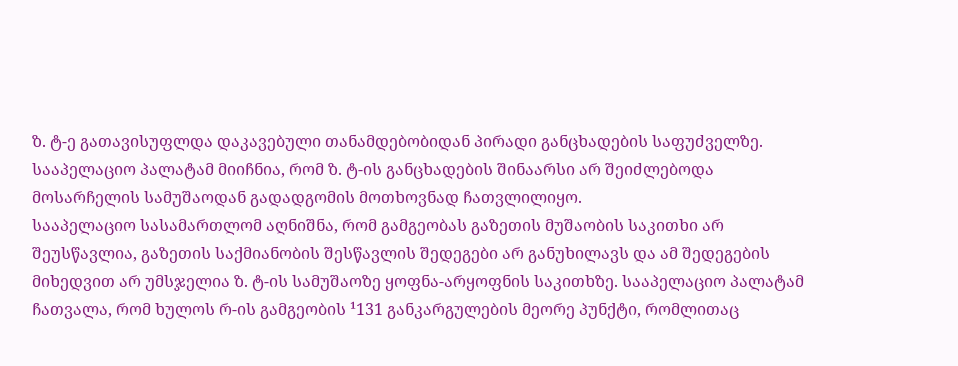ზ. ტ-ე გათავისუფლდა დაკავებული თანამდებობიდან პირადი განცხადების საფუძველზე. სააპელაციო პალატამ მიიჩნია, რომ ზ. ტ-ის განცხადების შინაარსი არ შეიძლებოდა მოსარჩელის სამუშაოდან გადადგომის მოთხოვნად ჩათვლილიყო.
სააპელაციო სასამართლომ აღნიშნა, რომ გამგეობას გაზეთის მუშაობის საკითხი არ შეუსწავლია, გაზეთის საქმიანობის შესწავლის შედეგები არ განუხილავს და ამ შედეგების მიხედვით არ უმსჯელია ზ. ტ-ის სამუშაოზე ყოფნა-არყოფნის საკითხზე. სააპელაციო პალატამ ჩათვალა, რომ ხულოს რ-ის გამგეობის ¹131 განკარგულების მეორე პუნქტი, რომლითაც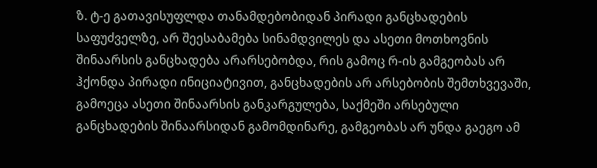ზ. ტ-ე გათავისუფლდა თანამდებობიდან პირადი განცხადების საფუძველზე, არ შეესაბამება სინამდვილეს და ასეთი მოთხოვნის შინაარსის განცხადება არარსებობდა, რის გამოც რ-ის გამგეობას არ ჰქონდა პირადი ინიციატივით, განცხადების არ არსებობის შემთხვევაში, გამოეცა ასეთი შინაარსის განკარგულება, საქმეში არსებული განცხადების შინაარსიდან გამომდინარე, გამგეობას არ უნდა გაეგო ამ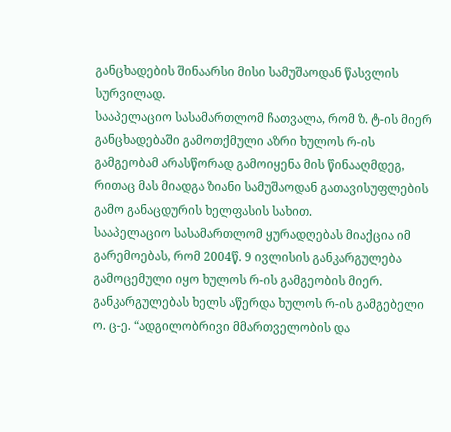განცხადების შინაარსი მისი სამუშაოდან წასვლის სურვილად.
სააპელაციო სასამართლომ ჩათვალა, რომ ზ. ტ-ის მიერ განცხადებაში გამოთქმული აზრი ხულოს რ-ის გამგეობამ არასწორად გამოიყენა მის წინააღმდეგ, რითაც მას მიადგა ზიანი სამუშაოდან გათავისუფლების გამო განაცდურის ხელფასის სახით.
სააპელაციო სასამართლომ ყურადღებას მიაქცია იმ გარემოებას, რომ 2004წ. 9 ივლისის განკარგულება გამოცემული იყო ხულოს რ-ის გამგეობის მიერ. განკარგულებას ხელს აწერდა ხულოს რ-ის გამგებელი ო. ც-ე. “ადგილობრივი მმართველობის და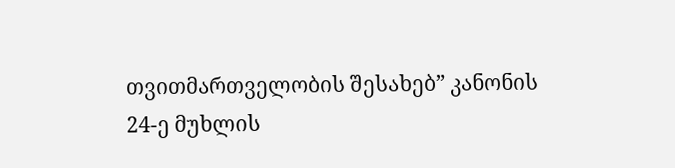თვითმართველობის შესახებ” კანონის 24-ე მუხლის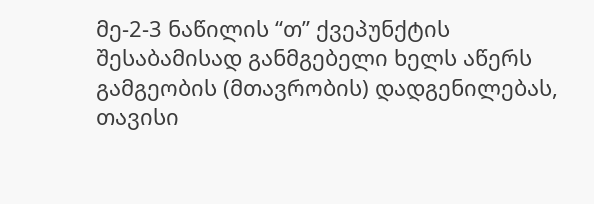მე-2-3 ნაწილის “თ” ქვეპუნქტის შესაბამისად განმგებელი ხელს აწერს გამგეობის (მთავრობის) დადგენილებას, თავისი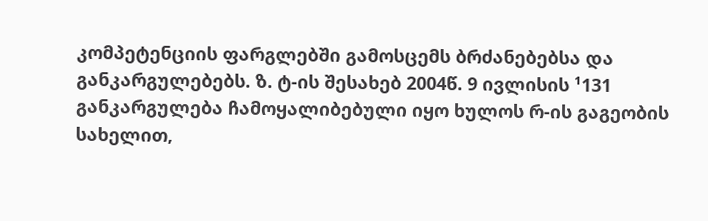კომპეტენციის ფარგლებში გამოსცემს ბრძანებებსა და განკარგულებებს. ზ. ტ-ის შესახებ 2004წ. 9 ივლისის ¹131 განკარგულება ჩამოყალიბებული იყო ხულოს რ-ის გაგეობის სახელით,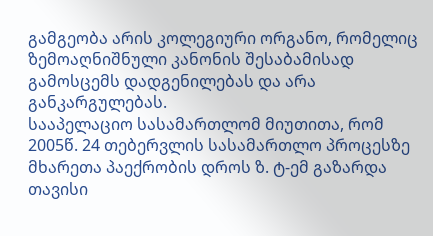გამგეობა არის კოლეგიური ორგანო, რომელიც ზემოაღნიშნული კანონის შესაბამისად გამოსცემს დადგენილებას და არა განკარგულებას.
სააპელაციო სასამართლომ მიუთითა, რომ 2005წ. 24 თებერვლის სასამართლო პროცესზე მხარეთა პაექრობის დროს ზ. ტ-ემ გაზარდა თავისი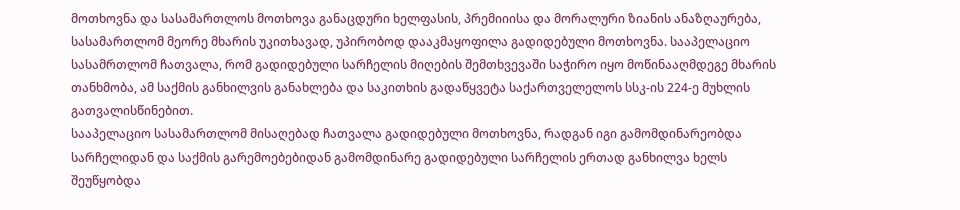მოთხოვნა და სასამართლოს მოთხოვა განაცდური ხელფასის, პრემიიისა და მორალური ზიანის ანაზღაურება, სასამართლომ მეორე მხარის უკითხავად, უპირობოდ დააკმაყოფილა გადიდებული მოთხოვნა. სააპელაციო სასამრთლომ ჩათვალა, რომ გადიდებული სარჩელის მიღების შემთხვევაში საჭირო იყო მოწინააღმდეგე მხარის თანხმობა, ამ საქმის განხილვის განახლება და საკითხის გადაწყვეტა საქართველელოს სსკ-ის 224-ე მუხლის გათვალისწინებით.
სააპელაციო სასამართლომ მისაღებად ჩათვალა გადიდებული მოთხოვნა, რადგან იგი გამომდინარეობდა სარჩელიდან და საქმის გარემოებებიდან გამომდინარე გადიდებული სარჩელის ერთად განხილვა ხელს შეუწყობდა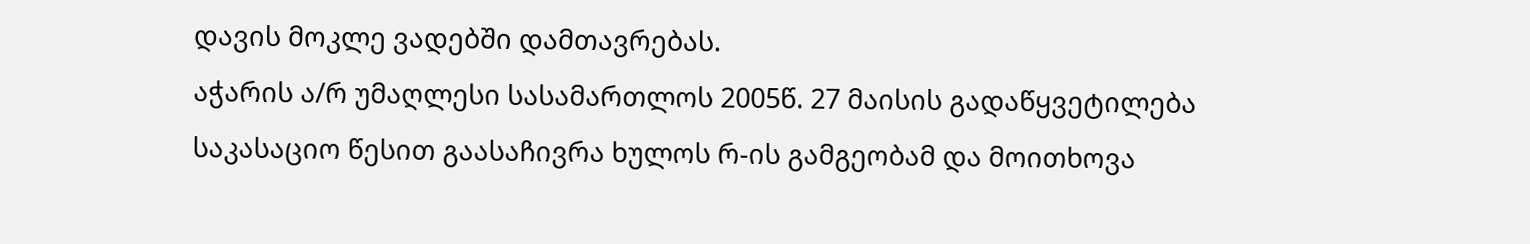დავის მოკლე ვადებში დამთავრებას.
აჭარის ა/რ უმაღლესი სასამართლოს 2005წ. 27 მაისის გადაწყვეტილება საკასაციო წესით გაასაჩივრა ხულოს რ-ის გამგეობამ და მოითხოვა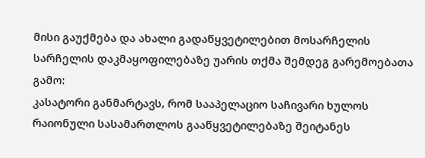მისი გაუქმება და ახალი გადაწყვეტილებით მოსარჩელის სარჩელის დაკმაყოფილებაზე უარის თქმა შემდეგ გარემოებათა გამო:
კასატორი განმარტავს, რომ სააპელაციო საჩივარი ხულოს რაიონული სასამართლოს გააწყვეტილებაზე შეიტანეს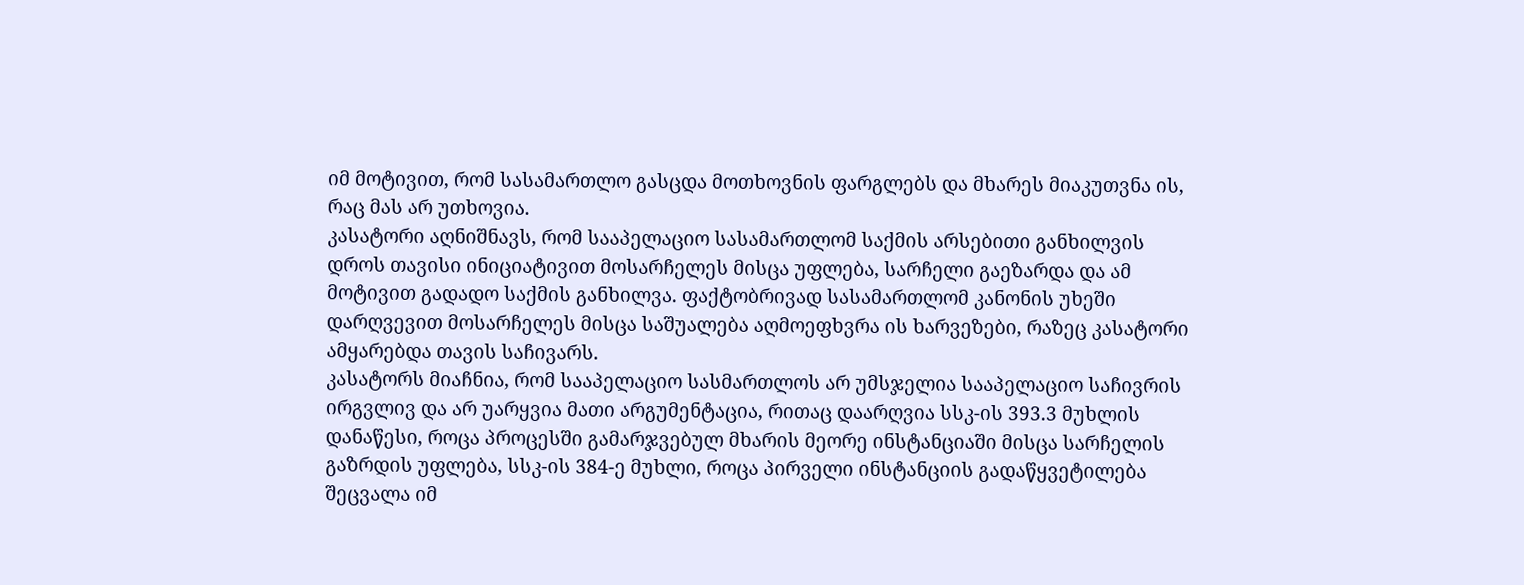იმ მოტივით, რომ სასამართლო გასცდა მოთხოვნის ფარგლებს და მხარეს მიაკუთვნა ის, რაც მას არ უთხოვია.
კასატორი აღნიშნავს, რომ სააპელაციო სასამართლომ საქმის არსებითი განხილვის დროს თავისი ინიციატივით მოსარჩელეს მისცა უფლება, სარჩელი გაეზარდა და ამ მოტივით გადადო საქმის განხილვა. ფაქტობრივად სასამართლომ კანონის უხეში დარღვევით მოსარჩელეს მისცა საშუალება აღმოეფხვრა ის ხარვეზები, რაზეც კასატორი ამყარებდა თავის საჩივარს.
კასატორს მიაჩნია, რომ სააპელაციო სასმართლოს არ უმსჯელია სააპელაციო საჩივრის ირგვლივ და არ უარყვია მათი არგუმენტაცია, რითაც დაარღვია სსკ-ის 393.3 მუხლის დანაწესი, როცა პროცესში გამარჯვებულ მხარის მეორე ინსტანციაში მისცა სარჩელის გაზრდის უფლება, სსკ-ის 384-ე მუხლი, როცა პირველი ინსტანციის გადაწყვეტილება შეცვალა იმ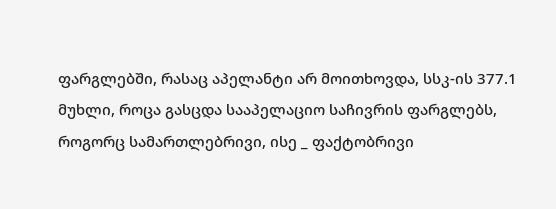ფარგლებში, რასაც აპელანტი არ მოითხოვდა, სსკ-ის 377.1 მუხლი, როცა გასცდა სააპელაციო საჩივრის ფარგლებს, როგორც სამართლებრივი, ისე _ ფაქტობრივი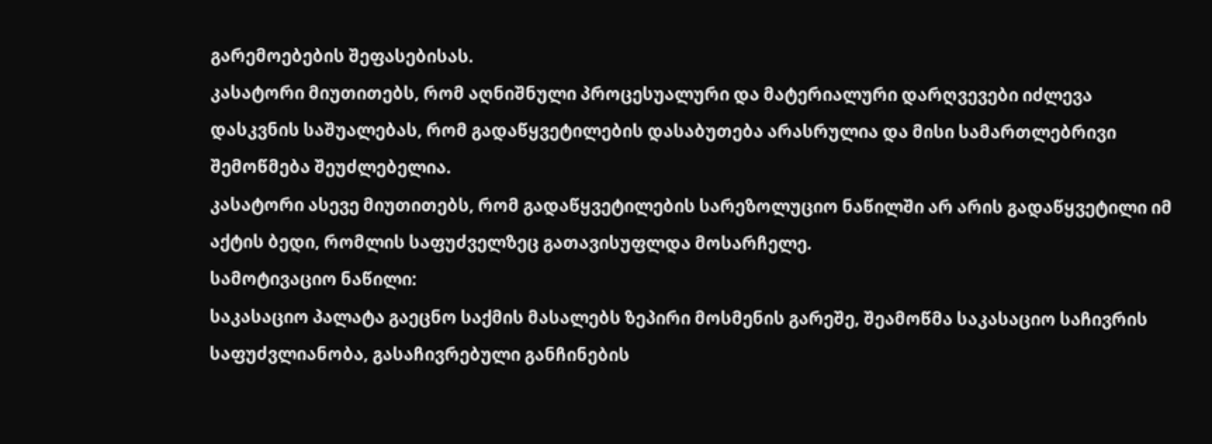გარემოებების შეფასებისას.
კასატორი მიუთითებს, რომ აღნიშნული პროცესუალური და მატერიალური დარღვევები იძლევა დასკვნის საშუალებას, რომ გადაწყვეტილების დასაბუთება არასრულია და მისი სამართლებრივი შემოწმება შეუძლებელია.
კასატორი ასევე მიუთითებს, რომ გადაწყვეტილების სარეზოლუციო ნაწილში არ არის გადაწყვეტილი იმ აქტის ბედი, რომლის საფუძველზეც გათავისუფლდა მოსარჩელე.
სამოტივაციო ნაწილი:
საკასაციო პალატა გაეცნო საქმის მასალებს ზეპირი მოსმენის გარეშე, შეამოწმა საკასაციო საჩივრის საფუძვლიანობა, გასაჩივრებული განჩინების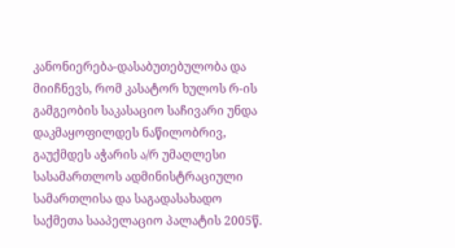კანონიერება-დასაბუთებულობა და მიიჩნევს, რომ კასატორ ხულოს რ-ის გამგეობის საკასაციო საჩივარი უნდა დაკმაყოფილდეს ნაწილობრივ, გაუქმდეს აჭარის ა/რ უმაღლესი სასამართლოს ადმინისტრაციული სამართლისა და საგადასახადო საქმეთა სააპელაციო პალატის 2005წ.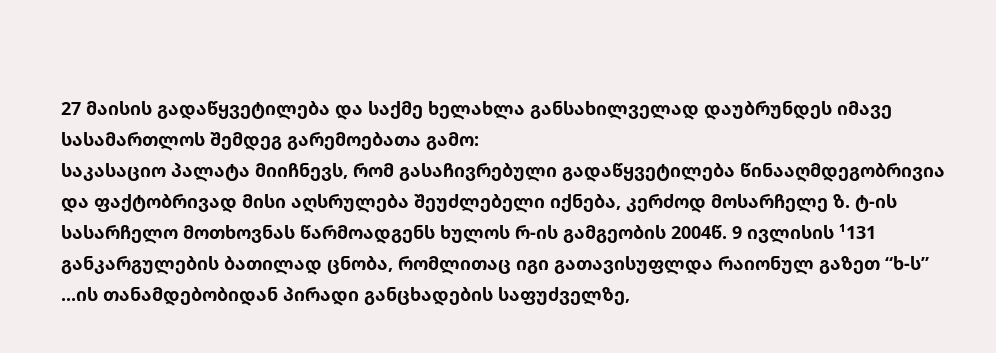27 მაისის გადაწყვეტილება და საქმე ხელახლა განსახილველად დაუბრუნდეს იმავე სასამართლოს შემდეგ გარემოებათა გამო:
საკასაციო პალატა მიიჩნევს, რომ გასაჩივრებული გადაწყვეტილება წინააღმდეგობრივია და ფაქტობრივად მისი აღსრულება შეუძლებელი იქნება, კერძოდ მოსარჩელე ზ. ტ-ის სასარჩელო მოთხოვნას წარმოადგენს ხულოს რ-ის გამგეობის 2004წ. 9 ივლისის ¹131 განკარგულების ბათილად ცნობა, რომლითაც იგი გათავისუფლდა რაიონულ გაზეთ “ხ-ს” ...ის თანამდებობიდან პირადი განცხადების საფუძველზე,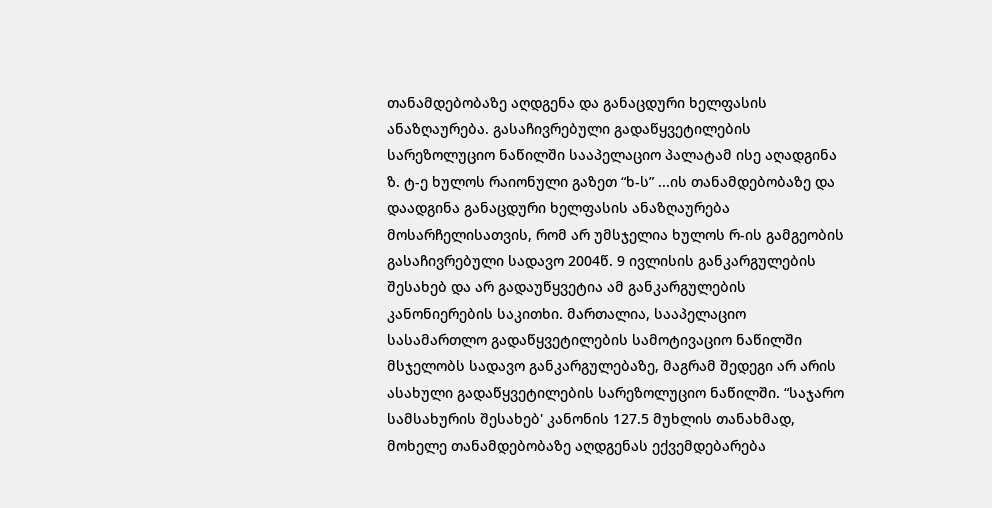თანამდებობაზე აღდგენა და განაცდური ხელფასის ანაზღაურება. გასაჩივრებული გადაწყვეტილების სარეზოლუციო ნაწილში სააპელაციო პალატამ ისე აღადგინა ზ. ტ-ე ხულოს რაიონული გაზეთ “ხ-ს” ...ის თანამდებობაზე და დაადგინა განაცდური ხელფასის ანაზღაურება მოსარჩელისათვის, რომ არ უმსჯელია ხულოს რ-ის გამგეობის გასაჩივრებული სადავო 2004წ. 9 ივლისის განკარგულების შესახებ და არ გადაუწყვეტია ამ განკარგულების კანონიერების საკითხი. მართალია, სააპელაციო სასამართლო გადაწყვეტილების სამოტივაციო ნაწილში მსჯელობს სადავო განკარგულებაზე, მაგრამ შედეგი არ არის ასახული გადაწყვეტილების სარეზოლუციო ნაწილში. “საჯარო სამსახურის შესახებ' კანონის 127.5 მუხლის თანახმად, მოხელე თანამდებობაზე აღდგენას ექვემდებარება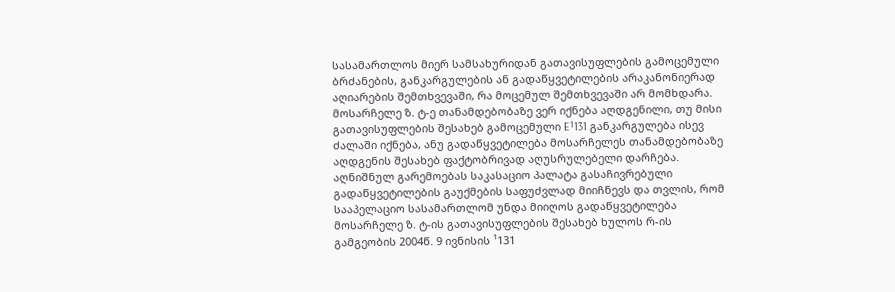სასამართლოს მიერ სამსახურიდან გათავისუფლების გამოცემული ბრძანების, განკარგულების ან გადაწყვეტილების არაკანონიერად აღიარების შემთხვევაში, რა მოცემულ შემთხვევაში არ მომხდარა. მოსარჩელე ზ. ტ-ე თანამდებობაზე ვერ იქნება აღდგენილი, თუ მისი გათავისუფლების შესახებ გამოცემული E¹131 განკარგულება ისევ ძალაში იქნება, ანუ გადაწყვეტილება მოსარჩელეს თანამდებობაზე აღდგენის შესახებ ფაქტობრივად აღუსრულებელი დარჩება.
აღნიშნულ გარემოებას საკასაციო პალატა გასაჩივრებული გადაწყვეტილების გაუქმების საფუძვლად მიიჩნევს და თვლის, რომ სააპელაციო სასამართლომ უნდა მიიღოს გადაწყვეტილება მოსარჩელე ზ. ტ-ის გათავისუფლების შესახებ ხულოს რ-ის გამგეობის 2004წ. 9 ივნისის ¹131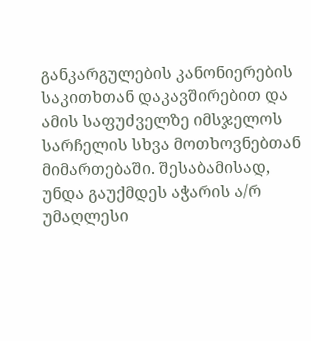განკარგულების კანონიერების საკითხთან დაკავშირებით და ამის საფუძველზე იმსჯელოს სარჩელის სხვა მოთხოვნებთან მიმართებაში. შესაბამისად, უნდა გაუქმდეს აჭარის ა/რ უმაღლესი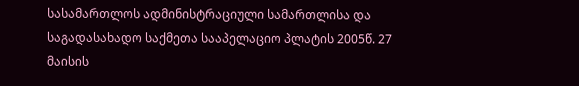სასამართლოს ადმინისტრაციული სამართლისა და საგადასახადო საქმეთა სააპელაციო პლატის 2005წ. 27 მაისის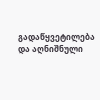გადაწყვეტილება და აღნიშნული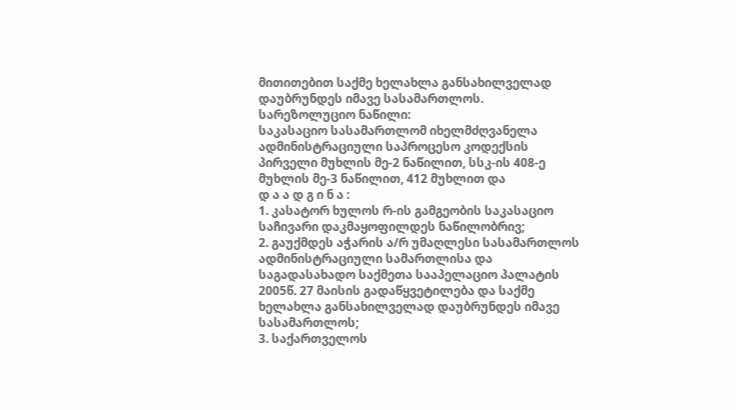მითითებით საქმე ხელახლა განსახილველად დაუბრუნდეს იმავე სასამართლოს.
სარეზოლუციო ნაწილი:
საკასაციო სასამართლომ იხელმძღვანელა ადმინისტრაციული საპროცესო კოდექსის პირველი მუხლის მე-2 ნაწილით, სსკ-ის 408-ე მუხლის მე-3 ნაწილით, 412 მუხლით და
დ ა ა დ გ ი ნ ა :
1. კასატორ ხულოს რ-ის გამგეობის საკასაციო საჩივარი დაკმაყოფილდეს ნაწილობრივ;
2. გაუქმდეს აჭარის ა/რ უმაღლესი სასამართლოს ადმინისტრაციული სამართლისა და საგადასახადო საქმეთა სააპელაციო პალატის 2005წ. 27 მაისის გადაწყვეტილება და საქმე ხელახლა განსახილველად დაუბრუნდეს იმავე სასამართლოს;
3. საქართველოს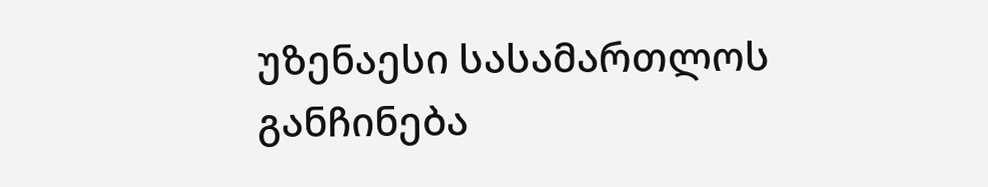უზენაესი სასამართლოს განჩინება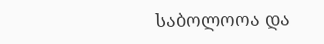საბოლოოა და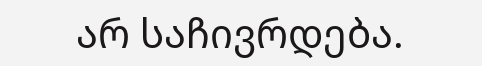არ საჩივრდება.